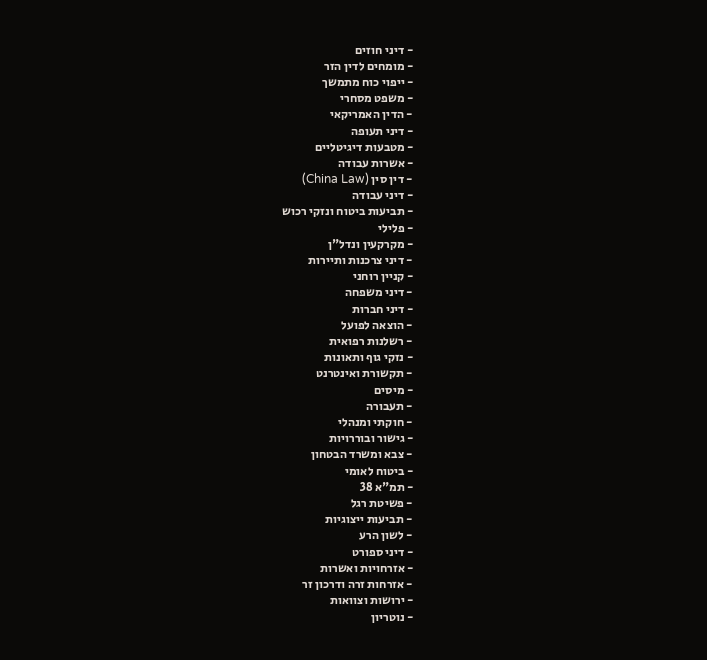- דיני חוזים
- מומחים לדין הזר
- ייפוי כוח מתמשך
- משפט מסחרי
- הדין האמריקאי
- דיני תעופה
- מטבעות דיגיטליים
- אשרות עבודה
- דין סין (China Law)
- דיני עבודה
- תביעות ביטוח ונזקי רכוש
- פלילי
- מקרקעין ונדל"ן
- דיני צרכנות ותיירות
- קניין רוחני
- דיני משפחה
- דיני חברות
- הוצאה לפועל
- רשלנות רפואית
- נזקי גוף ותאונות
- תקשורת ואינטרנט
- מיסים
- תעבורה
- חוקתי ומנהלי
- גישור ובוררויות
- צבא ומשרד הבטחון
- ביטוח לאומי
- תמ"א 38
- פשיטת רגל
- תביעות ייצוגיות
- לשון הרע
- דיני ספורט
- אזרחויות ואשרות
- אזרחות זרה ודרכון זר
- ירושות וצוואות
- נוטריון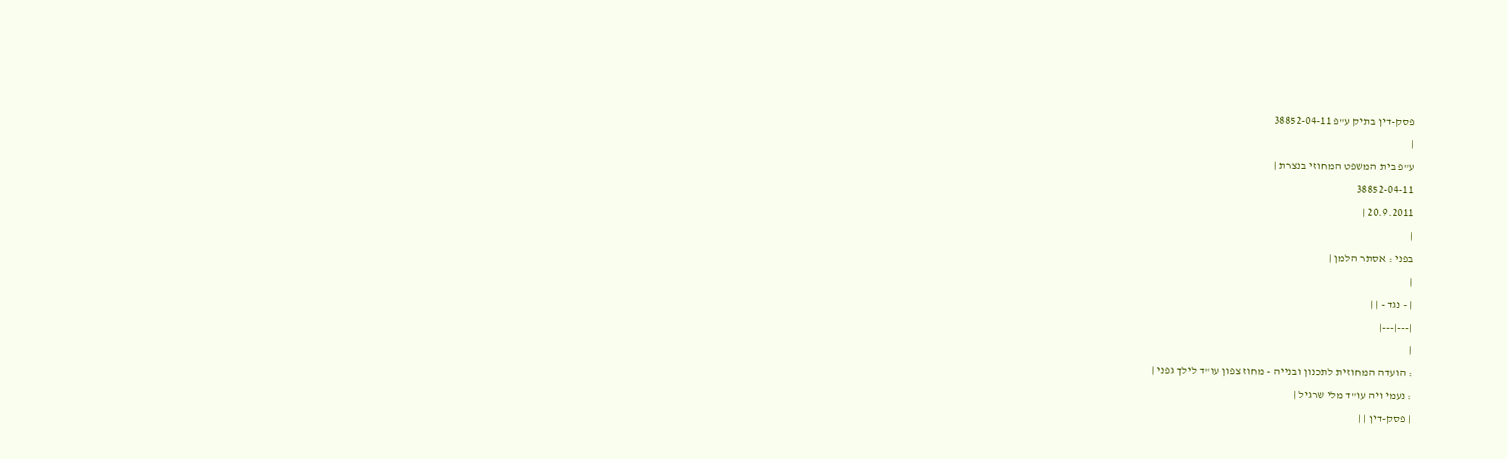פסק-דין בתיק ע"פ 38852-04-11
|
ע"פ בית המשפט המחוזי בנצרת |
38852-04-11
20.9.2011 |
|
בפני : אסתר הלמן |
|
| - נגד - | |
|---|---|
|
: הועדה המחוזית לתכנון ובנייה - מחוז צפון עו"ד לילך גפני |
: נעמי ויה עו"ד מלי שרגיל |
| פסק-דין | |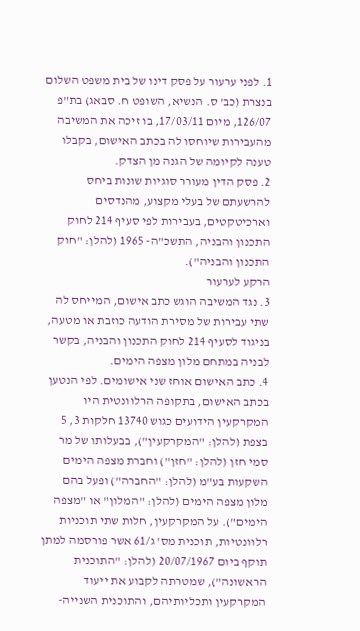1. לפני ערעור על פסק דינו של בית משפט השלום בנצרת (כב' ס. הנשיא, השופט ח. סבאג) בת"פ 126/07, מיום 17/03/11, בו זיכה את המשיבה מהעבירות שיוחסו לה בכתב האישום, בקבלו טענה לקיומה של הגנה מן הצדק.
2. פסק הדין מעורר סוגיות שונות ביחס להרשעתם של בעלי מקצוע, מהנדסים וארכיטקטים, בעבירות לפי סעיף 214 לחוק התכנון והבניה, התשכ"ה- 1965 (להלן: "חוק התכנון והבניה").
הרקע לערעור
3. נגד המשיבה הוגש כתב אישום, המייחס לה שתי עבירות של מסירת הודעה כוזבת או מטעה, בניגוד לסעיף 214 לחוק התכנון והבניה, בקשר לבניה במתחם מלון מצפה הימים.
4. כתב האישום אוחז שני אישומים. לפי הנטען בכתב האישום, בתקופה הרלוונטית היו המקרקעין הידועים כגוש 13740 חלקות 3, 5 בצפת (להלן: "המקרקעין"), בבעלותו של מר סמי חזן (להלן: "חזן") וחברת מצפה הימים השקעות בע"מ (להלן: "החברה") ופעל בהם מלון מצפה הימים (להלן: "המלון" או "מצפה הימים"). על המקרקעין, חלות שתי תוכניות רלוונטיות, תוכנית מס' ג/61 אשר פורסמה למתן תוקף ביום 20/07/1967 (להלן: "התוכנית הראשונה"), שמטרתה לקבוע את ייעוד המקרקעין ותכליותיהם, והתוכנית השנייה-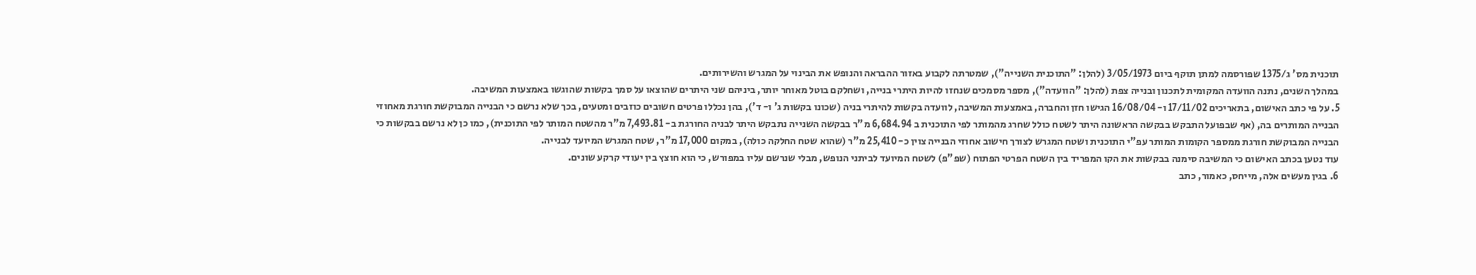תוכנית מס' ג/1375 שפורסמה למתן תוקף ביום 3/05/1973 (להלן: "התוכנית השנייה"), שמטרתה לקבוע באזור ההבראה והנופש את הבינוי על המגרש והשירותים.
במהלך השנים, נתנה הוועדה המקומית לתכנון ובנייה צפת (להלן: "הוועדה"), מספר מסמכים שנחזו להיות היתרי בנייה, ושחלקם בוטל מאוחר יותר, ביניהם שני היתרים שהוצאו על סמך בקשות שהוגשו באמצעות המשיבה.
5. על פי כתב האישום, בתאריכים 17/11/02 ו- 16/08/04 הגישו חזן והחברה, באמצעות המשיבה, לוועדה בקשות להיתרי בניה (שכונו בקשות ג' ו- ד'), בהן נכללו פרטים חשובים כוזבים ומטעים, בכך שלא נרשם כי הבנייה המבוקשת חורגת מאחוזי הבנייה המותרים בה, (אף שבפועל התבקש בבקשה הראשונה היתר לשטח כולל שחרג מהמותר לפי התוכנית ב 6,684.94 מ"ר בבקשה השנייה נתבקש היתר לבניה החורגת ב- 7,493.81 מ"ר מהשטח המותר לפי התוכנית), כמו כן לא נרשם בבקשות כי הבנייה המבוקשת חורגת ממספר הקומות המותר עפ"י התוכנית ושטח המגרש לצורך חישוב אחוזי הבנייה צוין כ- 25,410 מ"ר (שהוא שטח החלקה כולה), במקום 17,000 מ"ר, שטח המגרש המיועד לבנייה.
עוד נטען בכתב האישום כי המשיבה סימנה בבקשות את הקו המפריד בין השטח הפרטי הפתוח (שפ"פ) לשטח המיועד לביתני הנופש, מבלי שנרשם עליו במפורש, כי הוא חוצץ בין יעודי קרקע שונים.
6. בגין מעשים אלה, מייחס, כאמור, כתב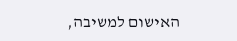האישום למשיבה,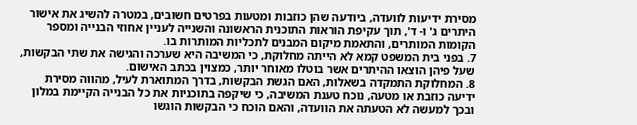מסירת ידיעות לוועדה, ביודעה שהן כוזבות ומטעות בפרטים חשובים, במטרה להשיג את אישור היתרים ג' ו- ד', תוך עקיפת הוראות התוכנית הראשונה והשנייה לעניין אחוזי הבנייה ומספר הקומות המותרים, והתאמת מיקום המבנים לתכליות המותרות בו.
7. בפני בית המשפט קמא לא הייתה מחלוקת, כי המשיבה היא שערכה והגישה את שתי הבקשות, שעל פיהן הוצאו ההיתרים אשר בוטלו מאוחר יותר, כמצוין בכתב האישום.
8. המחלוקת התמקדה בשאלות, האם הגשת הבקשות, בדרך המתוארת לעיל, מהווה מסירת ידיעה כוזבת או מטעה, נוכח טענת המשיבה, כי שיקפה בתוכניות את כל הבנייה הקיימת במלון ובכך למעשה לא הטעתה את הוועדה, והאם הוכח כי הבקשות הוגשו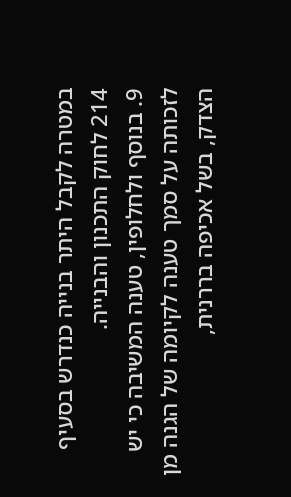במטרה לקבל היתר בנייה כנדרש בסעיף 214 לחוק התכנון והבנייה.
9. בנוסף ולחלופין, טענה המשיבה כי יש לזכותה על סמך טענה לקיומה של הגנה מן הצדק, בשל אכיפה בררנית,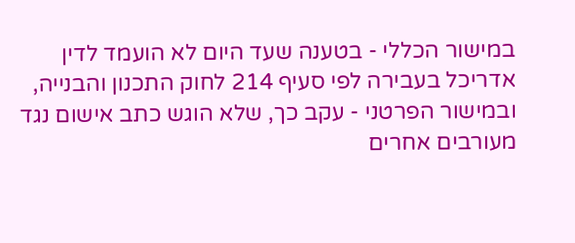במישור הכללי - בטענה שעד היום לא הועמד לדין אדריכל בעבירה לפי סעיף 214 לחוק התכנון והבנייה, ובמישור הפרטני - עקב כך, שלא הוגש כתב אישום נגד מעורבים אחרים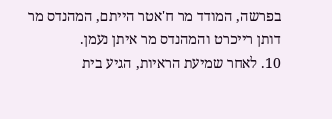בפרשה, המודד מר ח'אטר הייתם, המהנדס מר דותן רייכרט והמהנדס מר איתן נעמן.
10. לאחר שמיעת הראיות, הגיע בית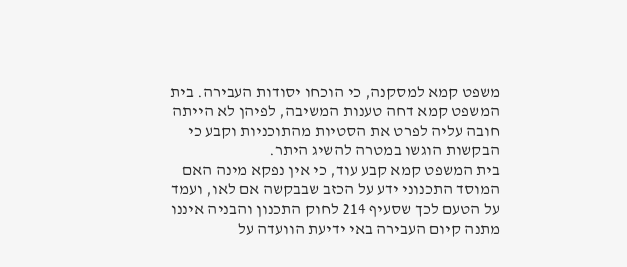משפט קמא למסקנה, כי הוכחו יסודות העבירה. בית המשפט קמא דחה טענות המשיבה, לפיהן לא הייתה חובה עליה לפרט את הסטיות מהתוכניות וקבע כי הבקשות הוגשו במטרה להשיג היתר.
בית המשפט קמא קבע עוד, כי אין נפקא מינה האם המוסד התכנוני ידע על הכזב שבבקשה אם לאו, ועמד על הטעם לכך שסעיף 214 לחוק התכנון והבניה איננו מתנה קיום העבירה באי ידיעת הוועדה על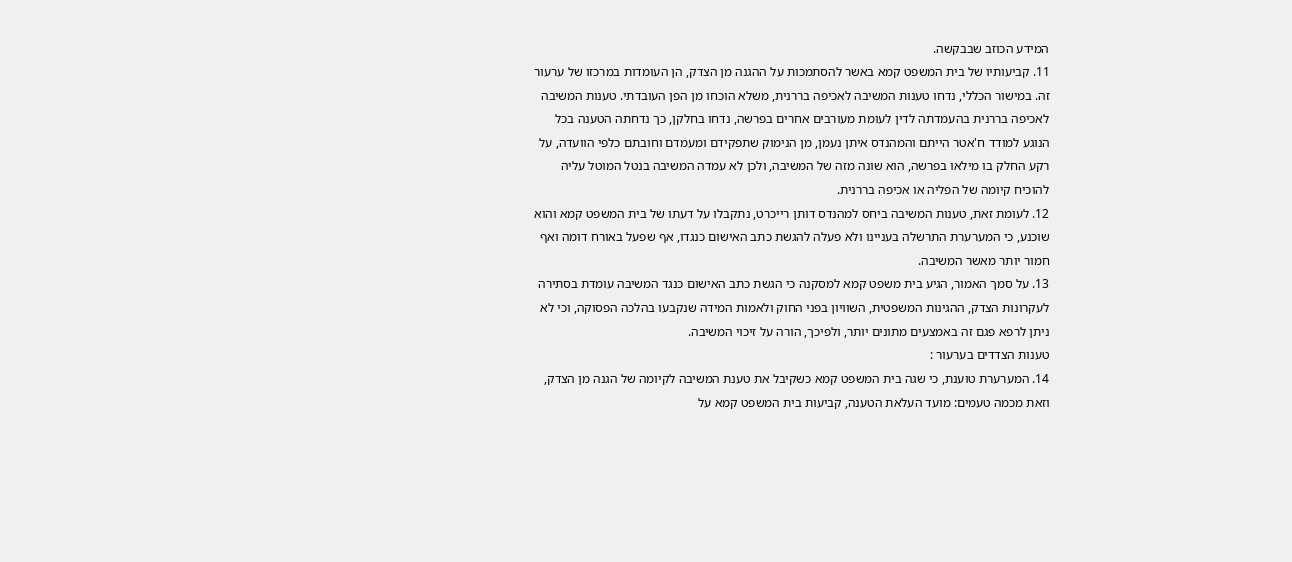המידע הכוזב שבבקשה.
11. קביעותיו של בית המשפט קמא באשר להסתמכות על ההגנה מן הצדק, הן העומדות במרכזו של ערעור זה. במישור הכללי, נדחו טענות המשיבה לאכיפה בררנית, משלא הוכחו מן הפן העובדתי. טענות המשיבה לאכיפה בררנית בהעמדתה לדין לעומת מעורבים אחרים בפרשה, נדחו בחלקן, כך נדחתה הטענה בכל הנוגע למודד ח'אטר הייתם והמהנדס איתן נעמן, מן הנימוק שתפקידם ומעמדם וחובתם כלפי הוועדה, על רקע החלק בו מילאו בפרשה, הוא שונה מזה של המשיבה, ולכן לא עמדה המשיבה בנטל המוטל עליה להוכיח קיומה של הפליה או אכיפה בררנית.
12. לעומת זאת, טענות המשיבה ביחס למהנדס דותן רייכרט, נתקבלו על דעתו של בית המשפט קמא והוא שוכנע, כי המערערת התרשלה בעניינו ולא פעלה להגשת כתב האישום כנגדו, אף שפעל באורח דומה ואף חמור יותר מאשר המשיבה.
13. על סמך האמור, הגיע בית משפט קמא למסקנה כי הגשת כתב האישום כנגד המשיבה עומדת בסתירה לעקרונות הצדק, ההגינות המשפטית, השוויון בפני החוק ולאמות המידה שנקבעו בהלכה הפסוקה, וכי לא ניתן לרפא פגם זה באמצעים מתונים יותר, ולפיכך, הורה על זיכוי המשיבה.
טענות הצדדים בערעור :
14. המערערת טוענת, כי שגה בית המשפט קמא כשקיבל את טענת המשיבה לקיומה של הגנה מן הצדק, וזאת מכמה טעמים: מועד העלאת הטענה, קביעות בית המשפט קמא על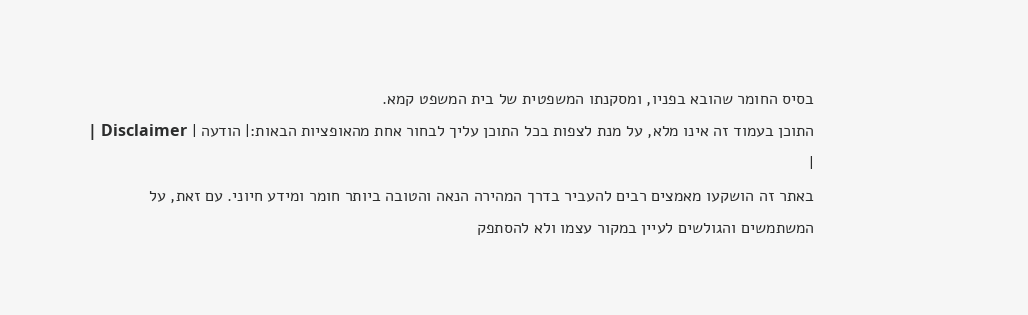בסיס החומר שהובא בפניו, ומסקנתו המשפטית של בית המשפט קמא.
התוכן בעמוד זה אינו מלא, על מנת לצפות בכל התוכן עליך לבחור אחת מהאופציות הבאות:| הודעה | Disclaimer |
|
באתר זה הושקעו מאמצים רבים להעביר בדרך המהירה הנאה והטובה ביותר חומר ומידע חיוני. עם זאת, על המשתמשים והגולשים לעיין במקור עצמו ולא להסתפק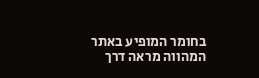בחומר המופיע באתר המהווה מראה דרך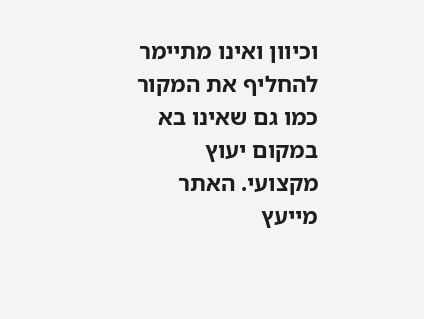וכיוון ואינו מתיימר להחליף את המקור כמו גם שאינו בא במקום יעוץ מקצועי. האתר מייעץ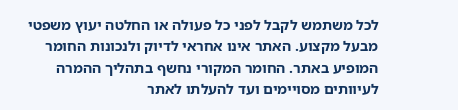לכל משתמש לקבל לפני כל פעולה או החלטה יעוץ משפטי מבעל מקצוע. האתר אינו אחראי לדיוק ולנכונות החומר המופיע באתר. החומר המקורי נחשף בתהליך ההמרה לעיוותים מסויימים ועד להעלתו לאתר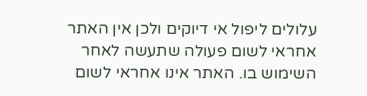עלולים ליפול אי דיוקים ולכן אין האתר אחראי לשום פעולה שתעשה לאחר השימוש בו. האתר אינו אחראי לשום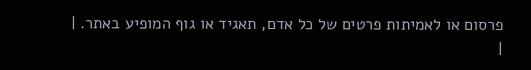פרסום או לאמיתות פרטים של כל אדם, תאגיד או גוף המופיע באתר. |
|